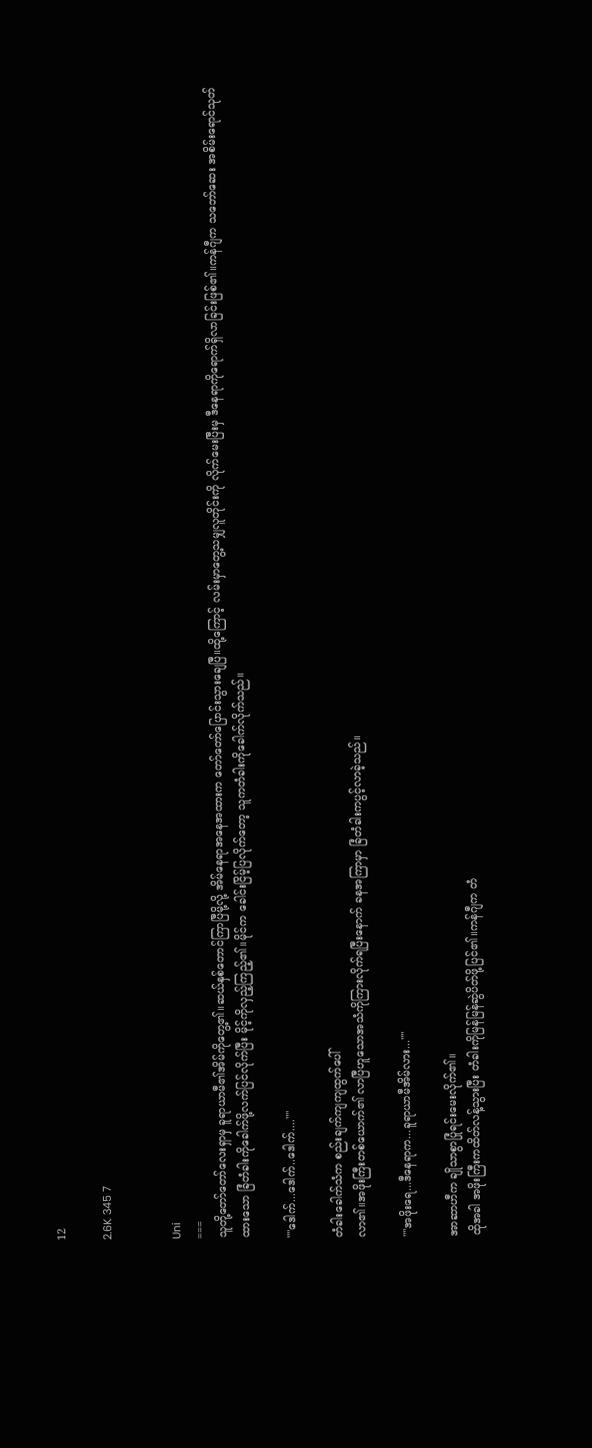12

2.6K 345 7


Uni
===
သူတို့တော်တော်လေးရှာမှ ခူရာယာမီ၏အိမ်ကိုတွေ့၏။ဆယ်နှစ်တောင်ကြာပြီမို့လို့ အိမ်နေရာအနေအထားက တော်တော်ပြောင်းသွားချေပြီ။ထို့ကြောင့် လမ်းမှာတွေ့သမျှလူတိုင်းကို လိုက်မေးပြီးမှ ဒီနေရာကိုရောက်ရှိလာခြင်းဖြစ်၏။ကန်ဂျီက သဘော်ဆေး အစိမ်းရောင်သုတ်ထားသော ခြံတံခါးကိုခေါက်ဖို့လက်ပြင်လိုက်ပြီး မိုင့်ကိုလှည့်ကြည့်၏။မိုင်က ခေါင်းငြိမ့်ပြလိုက်တော့ သူကတံခါးကိုခေါက်လိုက်သည်။

""ဒေါက်...ဒေါက်..ဒေါက်....""

တံခါးခေါက်သံက စည်းချက်ကျကျထွက်ပေါ်
လာ၏။အဖိုးကြီးတစ်ယောက်၏ လာပြီဟူသောအသံကိုကြားလိုက်ရပြီးနောက် ခနအကြာမှာ ခြံတံခါးကပွင့်လာခဲ့သည်။

""အဖိုးရေ...ဒီနေရာက...ခူရာယာမီအိမ်လား...""

အာဆာဟီက ချိုသာစွာပြုံရင်းမေးလိုက်၏။
ထိုအခါ အဖိုးကြီးကထိတ်လန့်သွားပြီး တံခါးကိုမြန်မြန်ဆွဲပိတ်ဖို့ပြင်၏။ကန်ဂျီက တံ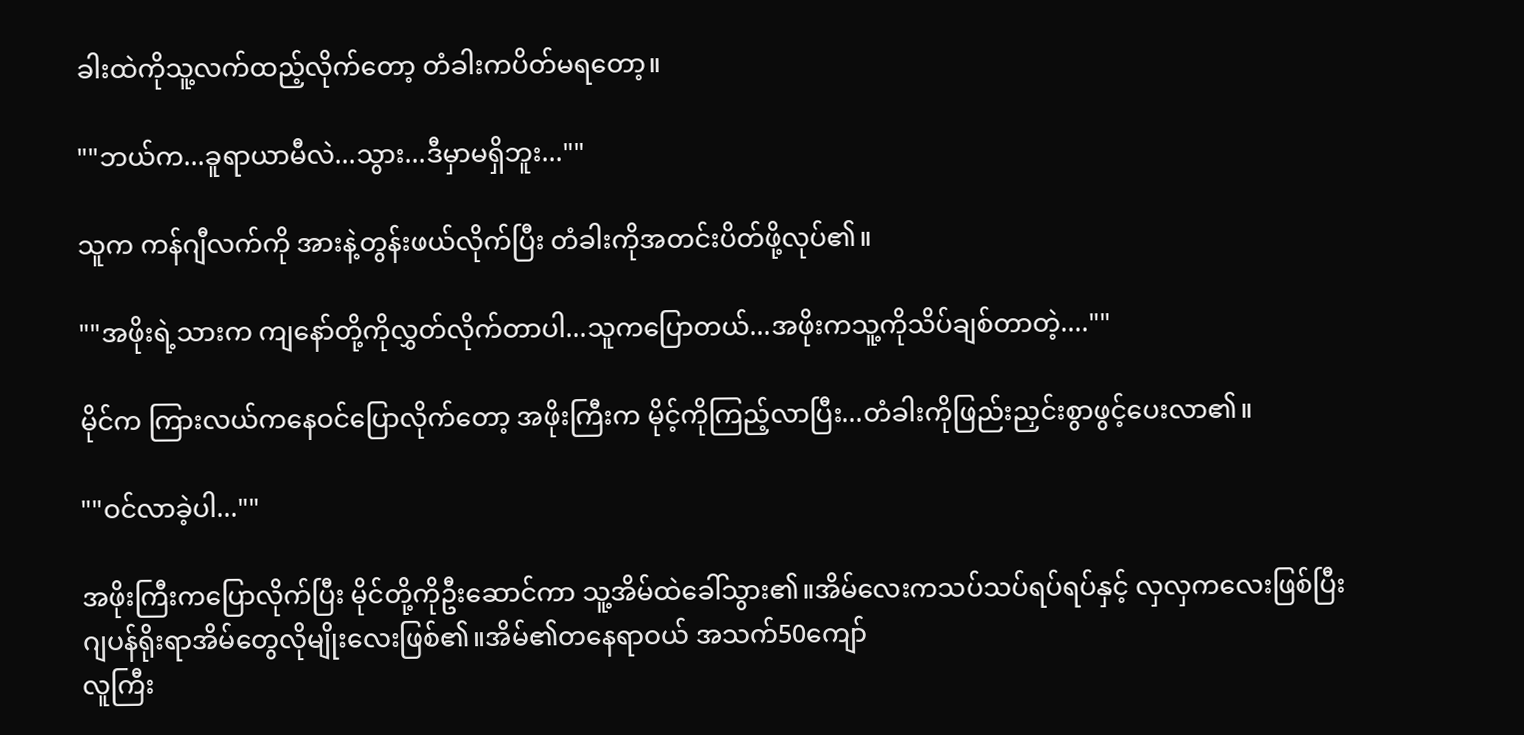ခါးထဲကိုသူ့လက်ထည့်လိုက်တော့ တံခါးကပိတ်မရတော့။

""ဘယ်က...ခူရာယာမီလဲ...သွား...ဒီမှာမရှိဘူး...""

သူက ကန်ဂျီလက်ကို အားနဲ့တွန်းဖယ်လိုက်ပြီး တံခါးကိုအတင်းပိတ်ဖို့လုပ်၏။

""အဖိုးရဲ့သားက ကျနော်တို့ကိုလွှတ်လိုက်တာပါ...သူကပြောတယ်...အဖိုးကသူ့ကိုသိပ်ချစ်တာတဲ့....""

မိုင်က ကြားလယ်ကနေဝင်ပြောလိုက်တော့ အဖိုးကြီးက မိုင့်ကိုကြည့်လာပြီး...တံခါးကိုဖြည်းညှင်းစွာဖွင့်ပေးလာ၏။

""ဝင်လာခဲ့ပါ...""

အဖိုးကြီးကပြောလိုက်ပြီး မိုင်တို့ကိုဦးဆောင်ကာ သူ့အိမ်ထဲခေါ်သွား၏။အိမ်လေးကသပ်သပ်ရပ်ရပ်နှင့် လှလှကလေးဖြစ်ပြီး ဂျပန်ရိုးရာအိမ်တွေလိုမျိုးလေးဖြစ်၏။အိမ်၏တနေရာဝယ် အသက်50ကျော်
လူကြီး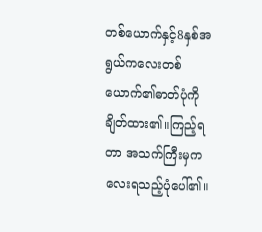တစ်ယောက်နှင့်8နှစ်အရွယ်ကလေးတစ်ယောက်၏ဓာတ်ပုံကိုချိတ်ထား၏။ကြည့်ရတာ အသက်ကြီးမှကလေးရသည့်ပုံပေါ်၏။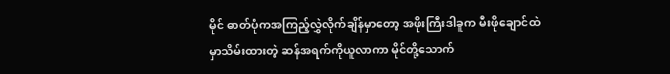မိုင် ဓာတ်ပုံကအကြည့်လွှဲလိုက်ချိန်မှာတော့ အဖိုးကြီးဒါခူက မီးဖိုချောင်ထဲမှာသိမ်းထားတဲ့ ဆန်အရက်ကိုယူလာကာ မိုင်တို့သောက်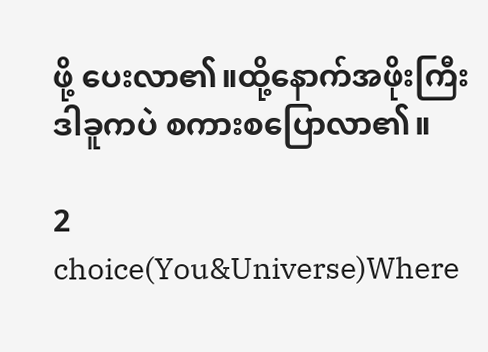ဖို့ ပေးလာ၏။ထို့နောက်အဖိုးကြီးဒါခူကပဲ စကားစပြောလာ၏။

2 choice(You&Universe)Where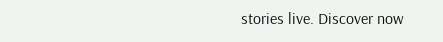stories live. Discover now